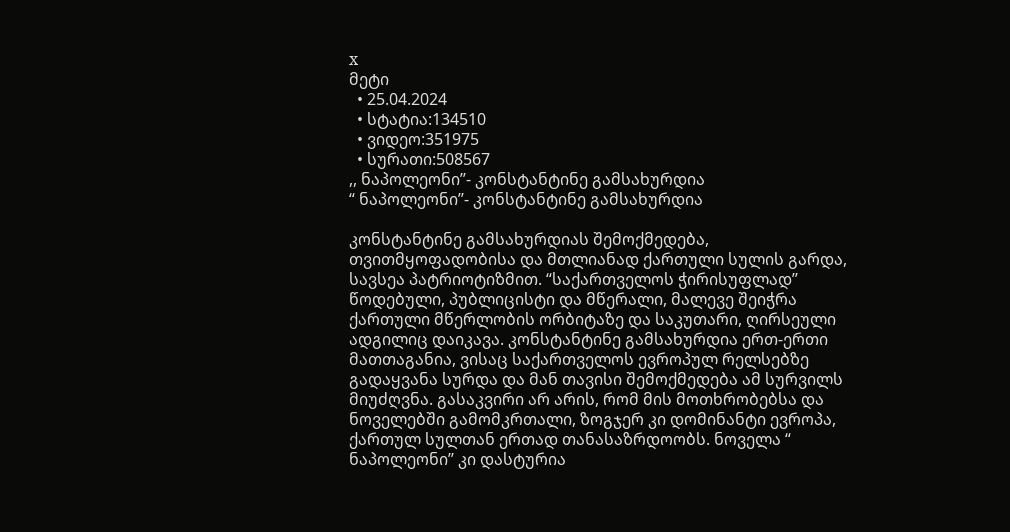x
მეტი
  • 25.04.2024
  • სტატია:134510
  • ვიდეო:351975
  • სურათი:508567
,, ნაპოლეონი’’- კონსტანტინე გამსახურდია
“ ნაპოლეონი’’- კონსტანტინე გამსახურდია

კონსტანტინე გამსახურდიას შემოქმედება, თვითმყოფადობისა და მთლიანად ქართული სულის გარდა, სავსეა პატრიოტიზმით. “საქართველოს ჭირისუფლად’’ წოდებული, პუბლიცისტი და მწერალი, მალევე შეიჭრა ქართული მწერლობის ორბიტაზე და საკუთარი, ღირსეული ადგილიც დაიკავა. კონსტანტინე გამსახურდია ერთ-ერთი მათთაგანია, ვისაც საქართველოს ევროპულ რელსებზე გადაყვანა სურდა და მან თავისი შემოქმედება ამ სურვილს მიუძღვნა. გასაკვირი არ არის, რომ მის მოთხრობებსა და ნოველებში გამომკრთალი, ზოგჯერ კი დომინანტი ევროპა, ქართულ სულთან ერთად თანასაზრდოობს. ნოველა “ ნაპოლეონი’’ კი დასტურია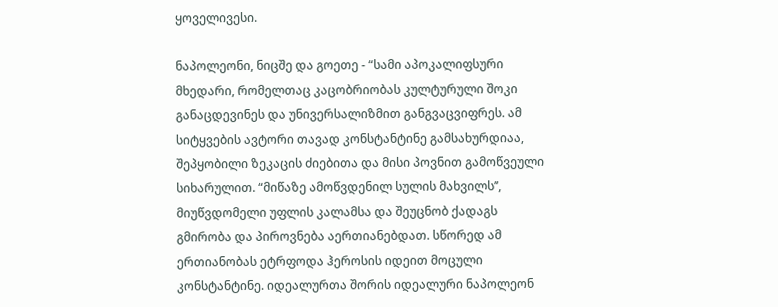ყოველივესი.

ნაპოლეონი, ნიცშე და გოეთე - “სამი აპოკალიფსური მხედარი, რომელთაც კაცობრიობას კულტურული შოკი განაცდევინეს და უნივერსალიზმით განგვაცვიფრეს. ამ სიტყვების ავტორი თავად კონსტანტინე გამსახურდიაა, შეპყობილი ზეკაცის ძიებითა და მისი პოვნით გამოწვეული სიხარულით. “მიწაზე ამოწვდენილ სულის მახვილს’’, მიუწვდომელი უფლის კალამსა და შეუცნობ ქადაგს გმირობა და პიროვნება აერთიანებდათ. სწორედ ამ ერთიანობას ეტრფოდა ჰეროსის იდეით მოცული კონსტანტინე. იდეალურთა შორის იდეალური ნაპოლეონ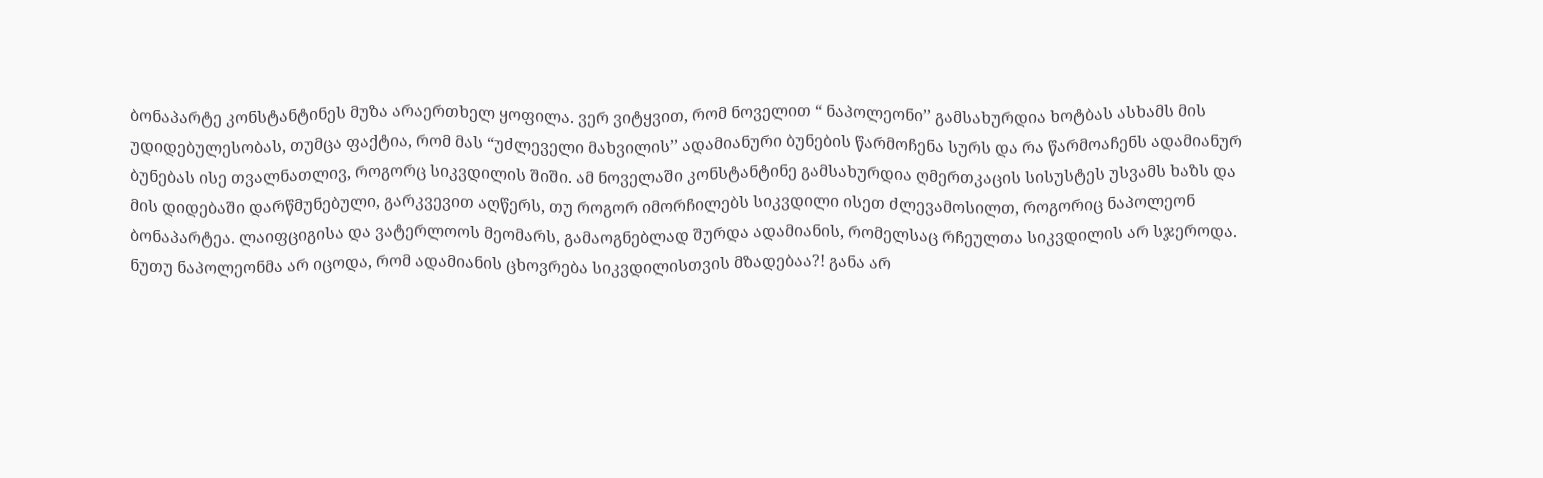ბონაპარტე კონსტანტინეს მუზა არაერთხელ ყოფილა. ვერ ვიტყვით, რომ ნოველით “ ნაპოლეონი’’ გამსახურდია ხოტბას ასხამს მის უდიდებულესობას, თუმცა ფაქტია, რომ მას “უძლეველი მახვილის’’ ადამიანური ბუნების წარმოჩენა სურს და რა წარმოაჩენს ადამიანურ ბუნებას ისე თვალნათლივ, როგორც სიკვდილის შიში. ამ ნოველაში კონსტანტინე გამსახურდია ღმერთკაცის სისუსტეს უსვამს ხაზს და მის დიდებაში დარწმუნებული, გარკვევით აღწერს, თუ როგორ იმორჩილებს სიკვდილი ისეთ ძლევამოსილთ, როგორიც ნაპოლეონ ბონაპარტეა. ლაიფციგისა და ვატერლოოს მეომარს, გამაოგნებლად შურდა ადამიანის, რომელსაც რჩეულთა სიკვდილის არ სჯეროდა. ნუთუ ნაპოლეონმა არ იცოდა, რომ ადამიანის ცხოვრება სიკვდილისთვის მზადებაა?! განა არ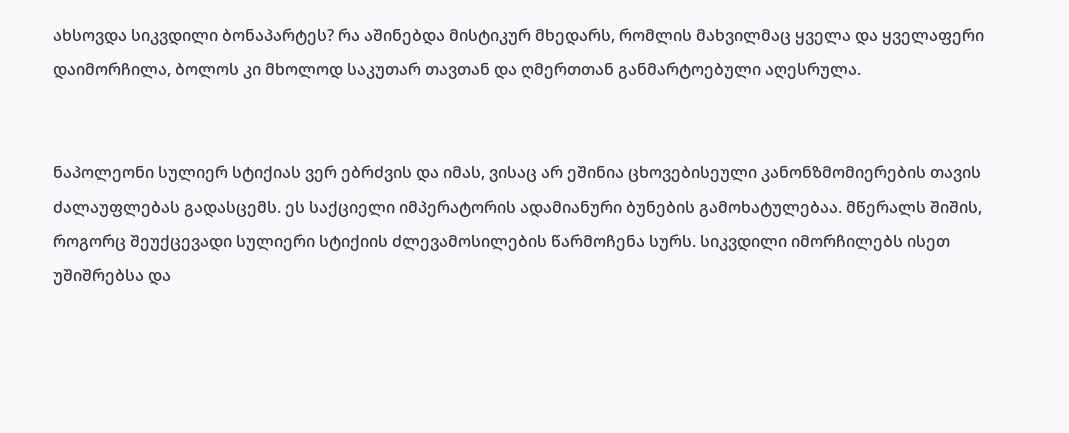ახსოვდა სიკვდილი ბონაპარტეს? რა აშინებდა მისტიკურ მხედარს, რომლის მახვილმაც ყველა და ყველაფერი დაიმორჩილა, ბოლოს კი მხოლოდ საკუთარ თავთან და ღმერთთან განმარტოებული აღესრულა.


ნაპოლეონი სულიერ სტიქიას ვერ ებრძვის და იმას, ვისაც არ ეშინია ცხოვებისეული კანონზმომიერების თავის ძალაუფლებას გადასცემს. ეს საქციელი იმპერატორის ადამიანური ბუნების გამოხატულებაა. მწერალს შიშის, როგორც შეუქცევადი სულიერი სტიქიის ძლევამოსილების წარმოჩენა სურს. სიკვდილი იმორჩილებს ისეთ უშიშრებსა და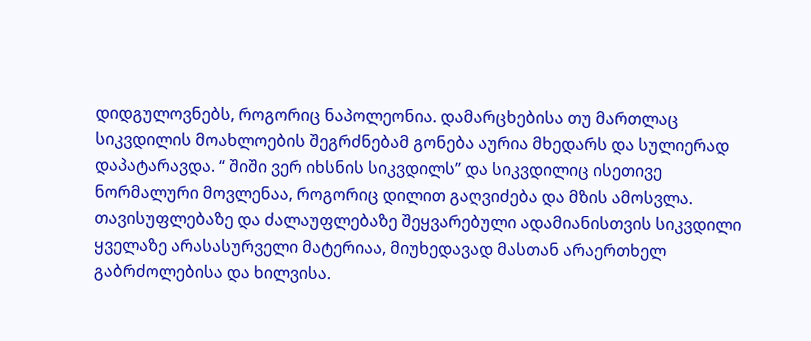დიდგულოვნებს, როგორიც ნაპოლეონია. დამარცხებისა თუ მართლაც სიკვდილის მოახლოების შეგრძნებამ გონება აურია მხედარს და სულიერად დაპატარავდა. “ შიში ვერ იხსნის სიკვდილს’’ და სიკვდილიც ისეთივე ნორმალური მოვლენაა, როგორიც დილით გაღვიძება და მზის ამოსვლა. თავისუფლებაზე და ძალაუფლებაზე შეყვარებული ადამიანისთვის სიკვდილი ყველაზე არასასურველი მატერიაა, მიუხედავად მასთან არაერთხელ გაბრძოლებისა და ხილვისა.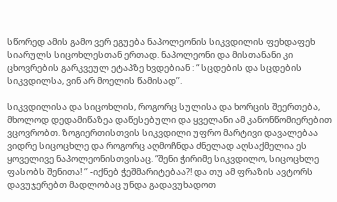სწორედ ამის გამო ვერ ეგუება ნაპოლეონის სიკვდილის ფეხდაფეხ სიარულს სიცოხლესთან ერთად. ნაპოლეონი და მისთანანი კი ცხოვრების გარკვეულ ეტაპზე ხვდებიან : “ სცდების და სცდების სიკვდილსა, ვინ არ მოელის წამისად’’.

სიკვდილისა და სიცოხლის, როგორც სულისა და ხორცის შეერთება, მხოლოდ დედამიწაზეა დაწესებული და ყველანი ამ კანონწომიერებით ვცოვრობთ. ზოგიერთისთვის სიკვდილი უფრო მარტივი დავალებაა ვიდრე სიცოცხლე და როგორც აღმოჩნდა ძნელად აღსაქმელია ეს ყოველივე ნაპოლეონისთვისაც. “შენი ჭირიმე სიკვდილო, სიცოცხლე ფასობს შენითა! ‘’ -იქნებ ჭეშმარიტებაა?! და თუ ამ ფრაზის ავტორს დავუჯერებთ მადლობაც უნდა გადავუხადოთ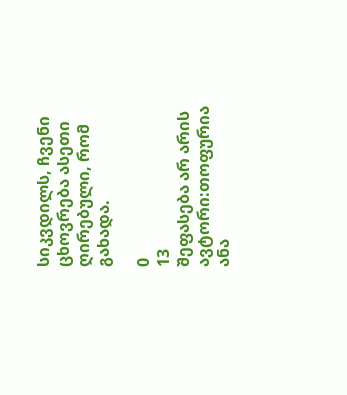სიკვდილს, ჩვენი ცხოვრება ასეთი ღირებული, რომ გახადა.

0
13
შეფასება არ არის
ავტორი:თოფურია ანა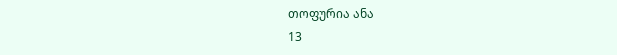თოფურია ანა
13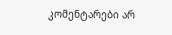კომენტარები არ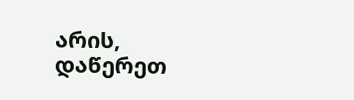არის, დაწერეთ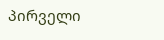პირველი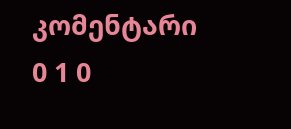კომენტარი
0 1 0